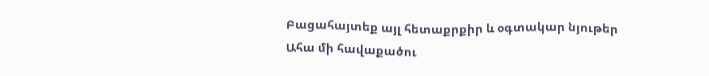Բացահայտեք այլ հետաքրքիր և օգտակար նյութեր
Ահա մի հավաքածու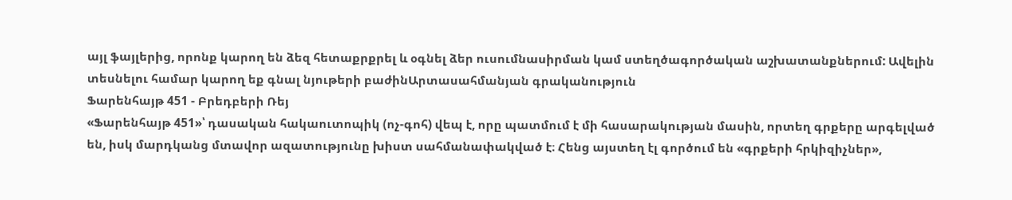այլ ֆայլերից, որոնք կարող են ձեզ հետաքրքրել և օգնել ձեր ուսումնասիրման կամ ստեղծագործական աշխատանքներում: Ավելին տեսնելու համար կարող եք գնալ նյութերի բաժինԱրտասահմանյան գրականություն
Ֆարենհայթ 451 - Բրեդբերի Ռեյ
«Ֆարենհայթ 451»՝ դասական հակաուտոպիկ (ոչ-գոհ) վեպ է, որը պատմում է մի հասարակության մասին, որտեղ գրքերը արգելված են, իսկ մարդկանց մտավոր ազատությունը խիստ սահմանափակված է։ Հենց այստեղ էլ գործում են «գրքերի հրկիզիչներ»,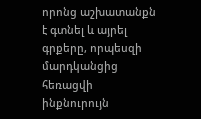որոնց աշխատանքն է գտնել և այրել գրքերը, որպեսզի մարդկանցից հեռացվի ինքնուրույն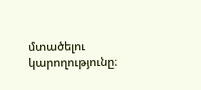մտածելու կարողությունը։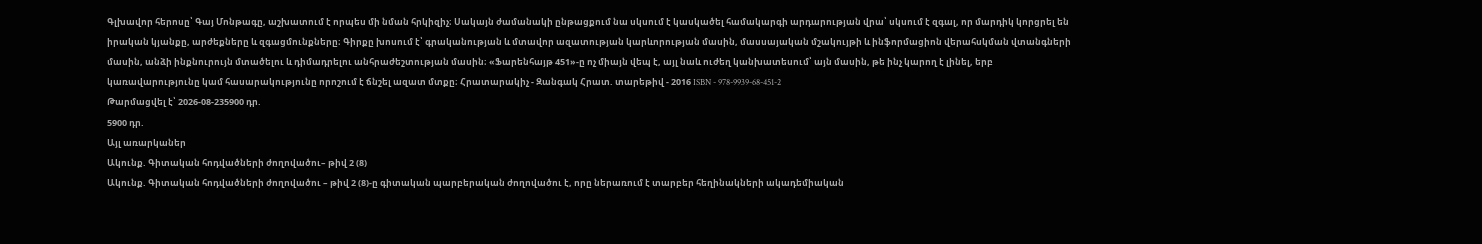Գլխավոր հերոսը՝ Գայ Մոնթագը, աշխատում է որպես մի նման հրկիզիչ։ Սակայն ժամանակի ընթացքում նա սկսում է կասկածել համակարգի արդարության վրա՝ սկսում է զգալ, որ մարդիկ կորցրել են իրական կյանքը, արժեքները և զգացմունքները։ Գիրքը խոսում է՝ գրականության և մտավոր ազատության կարևորության մասին, մասսայական մշակույթի և ինֆորմացիոն վերահսկման վտանգների մասին, անձի ինքնուրույն մտածելու և դիմադրելու անհրաժեշտության մասին։ «Ֆարենհայթ 451»-ը ոչ միայն վեպ է, այլ նաև ուժեղ կանխատեսում՝ այն մասին, թե ինչ կարող է լինել, երբ կառավարությունը կամ հասարակությունը որոշում է ճնշել ազատ մտքը։ Հրատարակիչ - Զանգակ Հրատ. տարեթիվ - 2016 ISBN - 978-9939-68-451-2
Թարմացվել է՝ 2026-08-235900 դր.
5900 դր.
Այլ առարկաներ
Ակունք. Գիտական հոդվածների ժողովածու– թիվ 2 (8)
Ակունք. Գիտական հոդվածների ժողովածու – թիվ 2 (8)-ը գիտական պարբերական ժողովածու է, որը ներառում է տարբեր հեղինակների ակադեմիական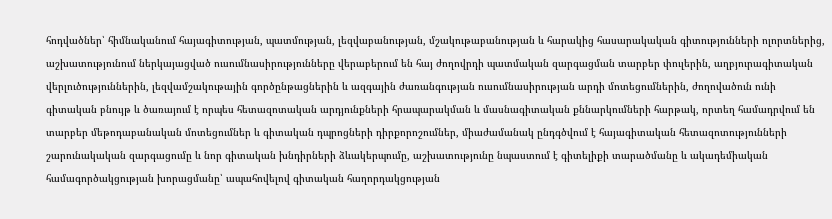հոդվածներ՝ հիմնականում հայագիտության, պատմության, լեզվաբանության, մշակութաբանության և հարակից հասարակական գիտությունների ոլորտներից, աշխատությունում ներկայացված ուսումնասիրությունները վերաբերում են հայ ժողովրդի պատմական զարգացման տարբեր փուլերին, աղբյուրագիտական վերլուծություններին, լեզվամշակութային գործընթացներին և ազգային ժառանգության ուսումնասիրության արդի մոտեցումներին, ժողովածուն ունի գիտական բնույթ և ծառայում է որպես հետազոտական արդյունքների հրապարակման և մասնագիտական քննարկումների հարթակ, որտեղ համադրվում են տարբեր մեթոդաբանական մոտեցումներ և գիտական դպրոցների դիրքորոշումներ, միաժամանակ ընդգծվում է հայագիտական հետազոտությունների շարունակական զարգացումը և նոր գիտական խնդիրների ձևակերպումը, աշխատությունը նպաստում է գիտելիքի տարածմանը և ակադեմիական համագործակցության խորացմանը՝ ապահովելով գիտական հաղորդակցության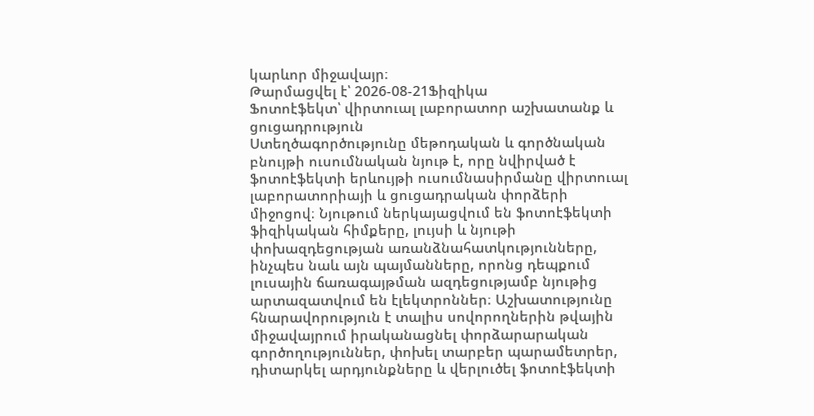կարևոր միջավայր։
Թարմացվել է՝ 2026-08-21Ֆիզիկա
Ֆոտոէֆեկտ՝ վիրտուալ լաբորատոր աշխատանք և ցուցադրություն
Ստեղծագործությունը մեթոդական և գործնական բնույթի ուսումնական նյութ է, որը նվիրված է ֆոտոէֆեկտի երևույթի ուսումնասիրմանը վիրտուալ լաբորատորիայի և ցուցադրական փորձերի միջոցով։ Նյութում ներկայացվում են ֆոտոէֆեկտի ֆիզիկական հիմքերը, լույսի և նյութի փոխազդեցության առանձնահատկությունները, ինչպես նաև այն պայմանները, որոնց դեպքում լուսային ճառագայթման ազդեցությամբ նյութից արտազատվում են էլեկտրոններ։ Աշխատությունը հնարավորություն է տալիս սովորողներին թվային միջավայրում իրականացնել փորձարարական գործողություններ, փոխել տարբեր պարամետրեր, դիտարկել արդյունքները և վերլուծել ֆոտոէֆեկտի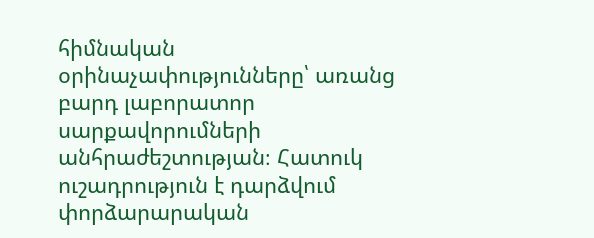հիմնական օրինաչափությունները՝ առանց բարդ լաբորատոր սարքավորումների անհրաժեշտության։ Հատուկ ուշադրություն է դարձվում փորձարարական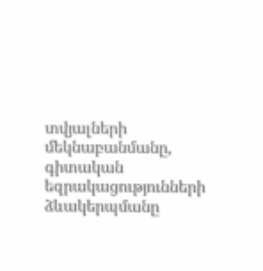տվյալների մեկնաբանմանը, գիտական եզրակացությունների ձևակերպմանը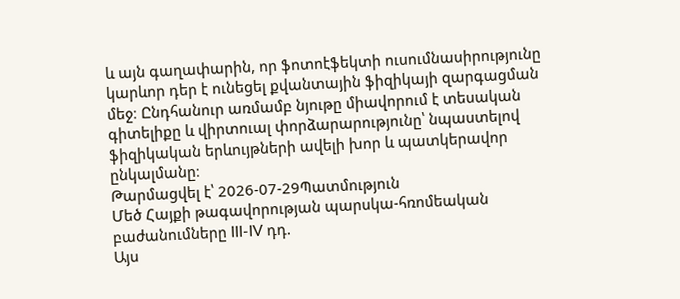և այն գաղափարին, որ ֆոտոէֆեկտի ուսումնասիրությունը կարևոր դեր է ունեցել քվանտային ֆիզիկայի զարգացման մեջ։ Ընդհանուր առմամբ նյութը միավորում է տեսական գիտելիքը և վիրտուալ փորձարարությունը՝ նպաստելով ֆիզիկական երևույթների ավելի խոր և պատկերավոր ընկալմանը։
Թարմացվել է՝ 2026-07-29Պատմություն
Մեծ Հայքի թագավորության պարսկա-հռոմեական բաժանումները III-IV դդ.
Այս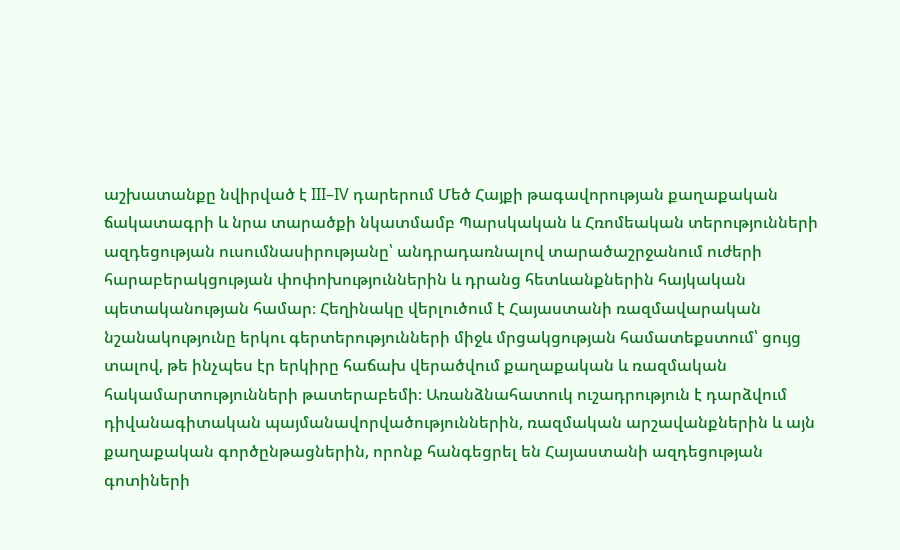աշխատանքը նվիրված է III–IV դարերում Մեծ Հայքի թագավորության քաղաքական ճակատագրի և նրա տարածքի նկատմամբ Պարսկական և Հռոմեական տերությունների ազդեցության ուսումնասիրությանը՝ անդրադառնալով տարածաշրջանում ուժերի հարաբերակցության փոփոխություններին և դրանց հետևանքներին հայկական պետականության համար։ Հեղինակը վերլուծում է Հայաստանի ռազմավարական նշանակությունը երկու գերտերությունների միջև մրցակցության համատեքստում՝ ցույց տալով, թե ինչպես էր երկիրը հաճախ վերածվում քաղաքական և ռազմական հակամարտությունների թատերաբեմի։ Առանձնահատուկ ուշադրություն է դարձվում դիվանագիտական պայմանավորվածություններին, ռազմական արշավանքներին և այն քաղաքական գործընթացներին, որոնք հանգեցրել են Հայաստանի ազդեցության գոտիների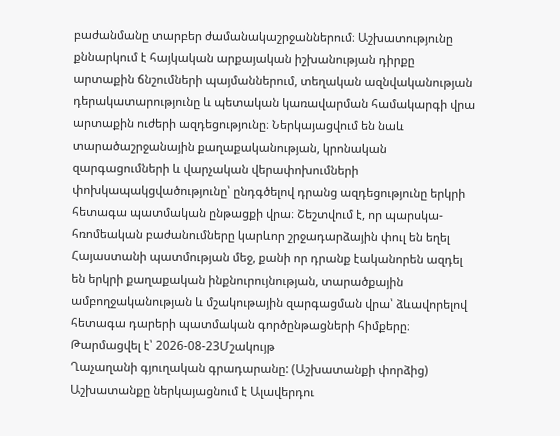բաժանմանը տարբեր ժամանակաշրջաններում։ Աշխատությունը քննարկում է հայկական արքայական իշխանության դիրքը արտաքին ճնշումների պայմաններում, տեղական ազնվականության դերակատարությունը և պետական կառավարման համակարգի վրա արտաքին ուժերի ազդեցությունը։ Ներկայացվում են նաև տարածաշրջանային քաղաքականության, կրոնական զարգացումների և վարչական վերափոխումների փոխկապակցվածությունը՝ ընդգծելով դրանց ազդեցությունը երկրի հետագա պատմական ընթացքի վրա։ Շեշտվում է, որ պարսկա-հռոմեական բաժանումները կարևոր շրջադարձային փուլ են եղել Հայաստանի պատմության մեջ, քանի որ դրանք էականորեն ազդել են երկրի քաղաքական ինքնուրույնության, տարածքային ամբողջականության և մշակութային զարգացման վրա՝ ձևավորելով հետագա դարերի պատմական գործընթացների հիմքերը։
Թարմացվել է՝ 2026-08-23Մշակույթ
Ղաչաղանի գյուղական գրադարանը: (Աշխատանքի փորձից)
Աշխատանքը ներկայացնում է Ալավերդու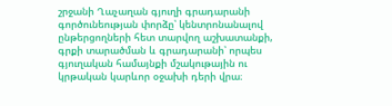շրջանի Ղաչաղան գյուղի գրադարանի գործունեության փորձը՝ կենտրոնանալով ընթերցողների հետ տարվող աշխատանքի, գրքի տարածման և գրադարանի՝ որպես գյուղական համայնքի մշակութային ու կրթական կարևոր օջախի դերի վրա։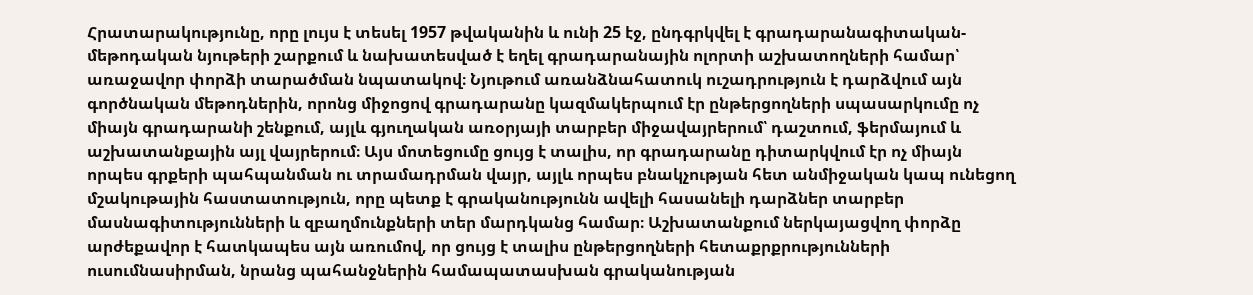Հրատարակությունը, որը լույս է տեսել 1957 թվականին և ունի 25 էջ, ընդգրկվել է գրադարանագիտական-մեթոդական նյութերի շարքում և նախատեսված է եղել գրադարանային ոլորտի աշխատողների համար՝ առաջավոր փորձի տարածման նպատակով։ Նյութում առանձնահատուկ ուշադրություն է դարձվում այն գործնական մեթոդներին, որոնց միջոցով գրադարանը կազմակերպում էր ընթերցողների սպասարկումը ոչ միայն գրադարանի շենքում, այլև գյուղական առօրյայի տարբեր միջավայրերում՝ դաշտում, ֆերմայում և աշխատանքային այլ վայրերում։ Այս մոտեցումը ցույց է տալիս, որ գրադարանը դիտարկվում էր ոչ միայն որպես գրքերի պահպանման ու տրամադրման վայր, այլև որպես բնակչության հետ անմիջական կապ ունեցող մշակութային հաստատություն, որը պետք է գրականությունն ավելի հասանելի դարձներ տարբեր մասնագիտությունների և զբաղմունքների տեր մարդկանց համար։ Աշխատանքում ներկայացվող փորձը արժեքավոր է հատկապես այն առումով, որ ցույց է տալիս ընթերցողների հետաքրքրությունների ուսումնասիրման, նրանց պահանջներին համապատասխան գրականության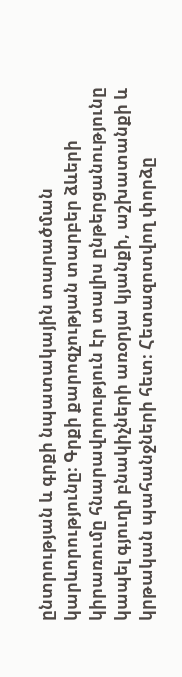ընտրության և գրքի նպատակային տարածման կարևորությունը։ Գրքի քարոզչության տարբեր ձևերի կիրառումը հնարավորություն էր տալիս ընթերցանությունը կապել գյուղի բնակիչների առօրյա կյանքի, աշխատանքի և կրթական պահանջների հետ։ Հետազոտվող փորձը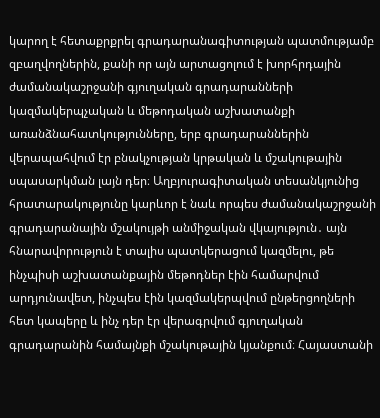կարող է հետաքրքրել գրադարանագիտության պատմությամբ զբաղվողներին, քանի որ այն արտացոլում է խորհրդային ժամանակաշրջանի գյուղական գրադարանների կազմակերպչական և մեթոդական աշխատանքի առանձնահատկությունները, երբ գրադարաններին վերապահվում էր բնակչության կրթական և մշակութային սպասարկման լայն դեր։ Աղբյուրագիտական տեսանկյունից հրատարակությունը կարևոր է նաև որպես ժամանակաշրջանի գրադարանային մշակույթի անմիջական վկայություն․ այն հնարավորություն է տալիս պատկերացում կազմելու, թե ինչպիսի աշխատանքային մեթոդներ էին համարվում արդյունավետ, ինչպես էին կազմակերպվում ընթերցողների հետ կապերը և ինչ դեր էր վերագրվում գյուղական գրադարանին համայնքի մշակութային կյանքում։ Հայաստանի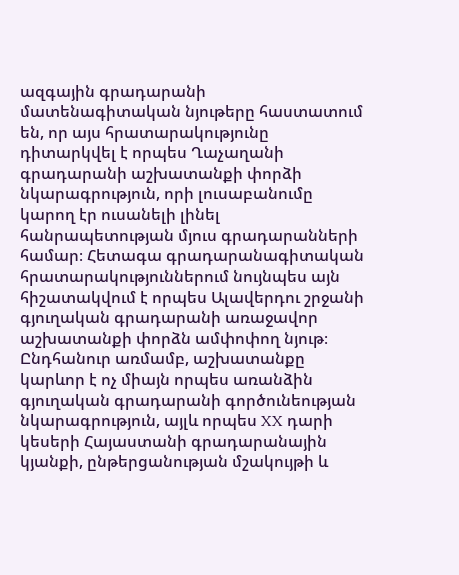ազգային գրադարանի մատենագիտական նյութերը հաստատում են, որ այս հրատարակությունը դիտարկվել է որպես Ղաչաղանի գրադարանի աշխատանքի փորձի նկարագրություն, որի լուսաբանումը կարող էր ուսանելի լինել հանրապետության մյուս գրադարանների համար։ Հետագա գրադարանագիտական հրատարակություններում նույնպես այն հիշատակվում է որպես Ալավերդու շրջանի գյուղական գրադարանի առաջավոր աշխատանքի փորձն ամփոփող նյութ։ Ընդհանուր առմամբ, աշխատանքը կարևոր է ոչ միայն որպես առանձին գյուղական գրադարանի գործունեության նկարագրություն, այլև որպես XX դարի կեսերի Հայաստանի գրադարանային կյանքի, ընթերցանության մշակույթի և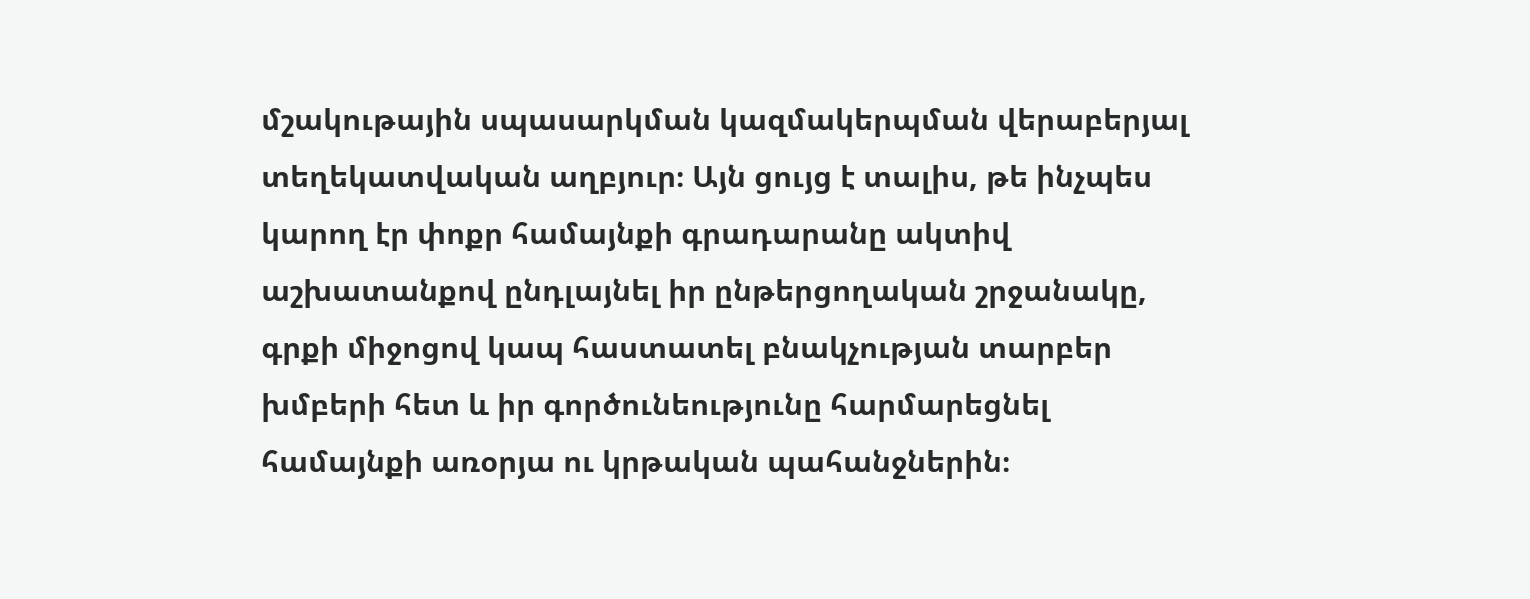մշակութային սպասարկման կազմակերպման վերաբերյալ տեղեկատվական աղբյուր։ Այն ցույց է տալիս, թե ինչպես կարող էր փոքր համայնքի գրադարանը ակտիվ աշխատանքով ընդլայնել իր ընթերցողական շրջանակը, գրքի միջոցով կապ հաստատել բնակչության տարբեր խմբերի հետ և իր գործունեությունը հարմարեցնել համայնքի առօրյա ու կրթական պահանջներին։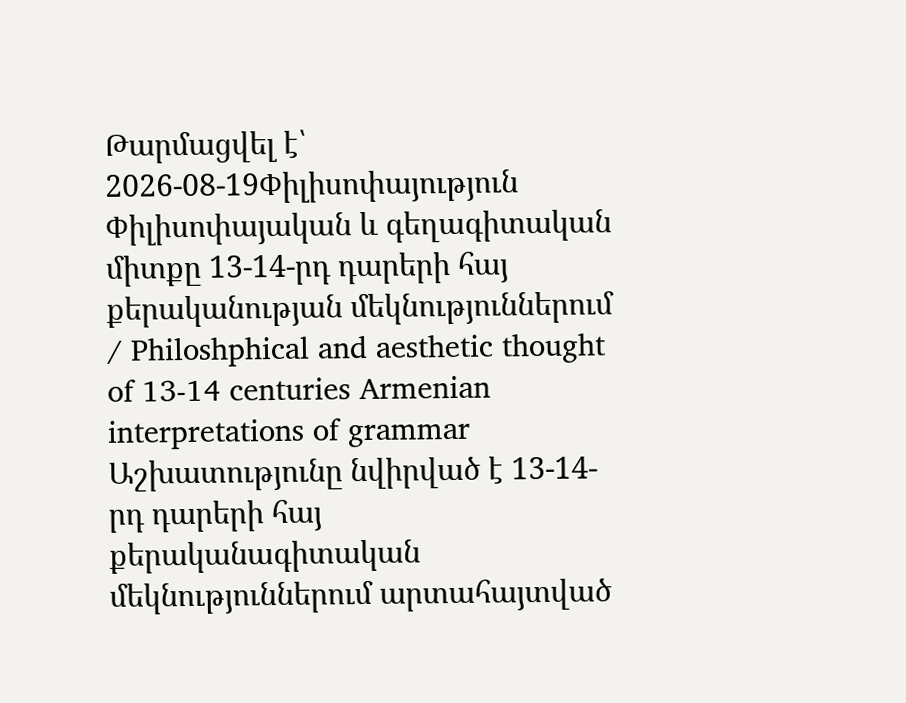Թարմացվել է՝ 2026-08-19Փիլիսոփայություն
Փիլիսոփայական և գեղագիտական միտքը 13-14-րդ դարերի հայ քերականության մեկնություններում / Philoshphical and aesthetic thought of 13-14 centuries Armenian interpretations of grammar
Աշխատությունը նվիրված է 13-14-րդ դարերի հայ քերականագիտական մեկնություններում արտահայտված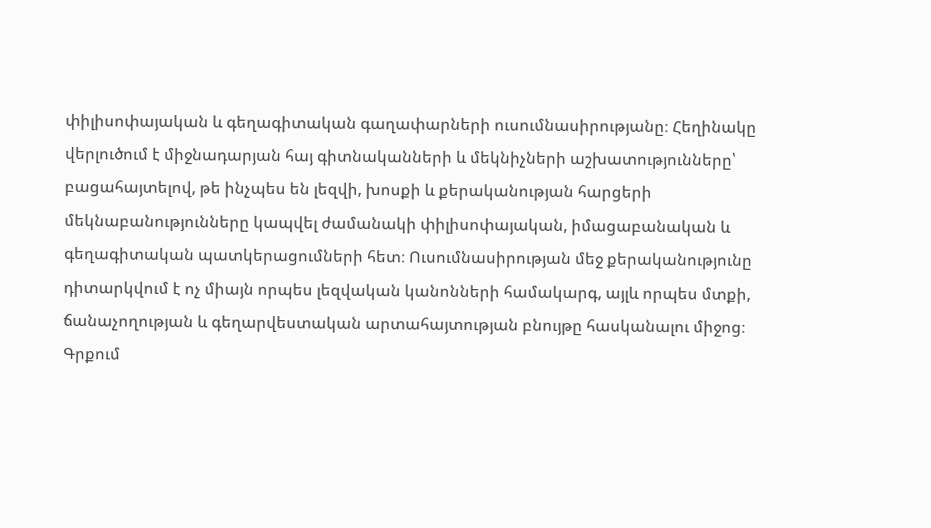փիլիսոփայական և գեղագիտական գաղափարների ուսումնասիրությանը։ Հեղինակը վերլուծում է միջնադարյան հայ գիտնականների և մեկնիչների աշխատությունները՝ բացահայտելով, թե ինչպես են լեզվի, խոսքի և քերականության հարցերի մեկնաբանությունները կապվել ժամանակի փիլիսոփայական, իմացաբանական և գեղագիտական պատկերացումների հետ։ Ուսումնասիրության մեջ քերականությունը դիտարկվում է ոչ միայն որպես լեզվական կանոնների համակարգ, այլև որպես մտքի, ճանաչողության և գեղարվեստական արտահայտության բնույթը հասկանալու միջոց։ Գրքում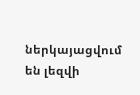ներկայացվում են լեզվի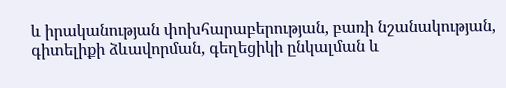և իրականության փոխհարաբերության, բառի նշանակության, գիտելիքի ձևավորման, գեղեցիկի ընկալման և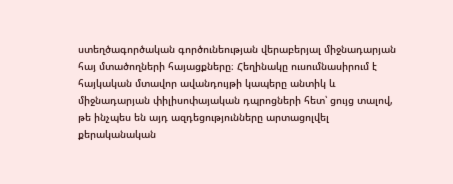ստեղծագործական գործունեության վերաբերյալ միջնադարյան հայ մտածողների հայացքները։ Հեղինակը ուսումնասիրում է հայկական մտավոր ավանդույթի կապերը անտիկ և միջնադարյան փիլիսոփայական դպրոցների հետ՝ ցույց տալով, թե ինչպես են այդ ազդեցությունները արտացոլվել քերականական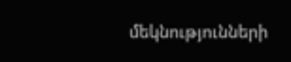մեկնությունների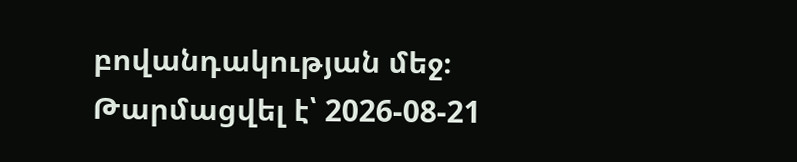բովանդակության մեջ։
Թարմացվել է՝ 2026-08-21